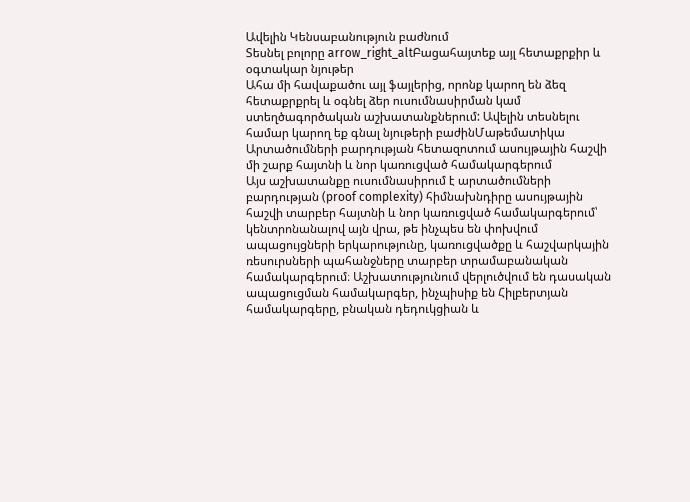Ավելին Կենսաբանություն բաժնում
Տեսնել բոլորը arrow_right_altԲացահայտեք այլ հետաքրքիր և օգտակար նյութեր
Ահա մի հավաքածու այլ ֆայլերից, որոնք կարող են ձեզ հետաքրքրել և օգնել ձեր ուսումնասիրման կամ ստեղծագործական աշխատանքներում: Ավելին տեսնելու համար կարող եք գնալ նյութերի բաժինՄաթեմատիկա
Արտածումների բարդության հետազոտում ասույթային հաշվի մի շարք հայտնի և նոր կառուցված համակարգերում
Այս աշխատանքը ուսումնասիրում է արտածումների բարդության (proof complexity) հիմնախնդիրը ասույթային հաշվի տարբեր հայտնի և նոր կառուցված համակարգերում՝ կենտրոնանալով այն վրա, թե ինչպես են փոխվում ապացույցների երկարությունը, կառուցվածքը և հաշվարկային ռեսուրսների պահանջները տարբեր տրամաբանական համակարգերում։ Աշխատությունում վերլուծվում են դասական ապացուցման համակարգեր, ինչպիսիք են Հիլբերտյան համակարգերը, բնական դեդուկցիան և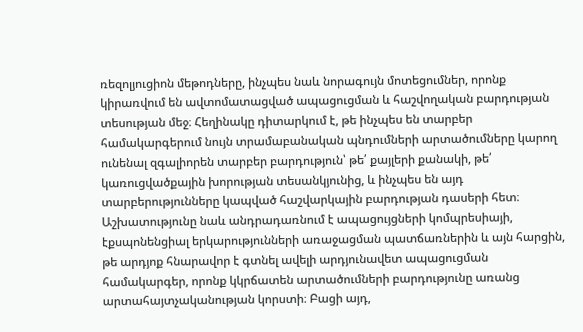ռեզոլյուցիոն մեթոդները, ինչպես նաև նորագույն մոտեցումներ, որոնք կիրառվում են ավտոմատացված ապացուցման և հաշվողական բարդության տեսության մեջ։ Հեղինակը դիտարկում է, թե ինչպես են տարբեր համակարգերում նույն տրամաբանական պնդումների արտածումները կարող ունենալ զգալիորեն տարբեր բարդություն՝ թե՛ քայլերի քանակի, թե՛ կառուցվածքային խորության տեսանկյունից, և ինչպես են այդ տարբերությունները կապված հաշվարկային բարդության դասերի հետ։ Աշխատությունը նաև անդրադառնում է ապացույցների կոմպրեսիայի, էքսպոնենցիալ երկարությունների առաջացման պատճառներին և այն հարցին, թե արդյոք հնարավոր է գտնել ավելի արդյունավետ ապացուցման համակարգեր, որոնք կկրճատեն արտածումների բարդությունը առանց արտահայտչականության կորստի։ Բացի այդ,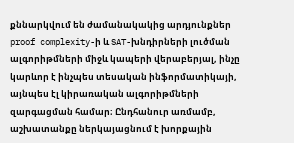քննարկվում են ժամանակակից արդյունքներ proof complexity-ի և SAT-խնդիրների լուծման ալգորիթմների միջև կապերի վերաբերյալ, ինչը կարևոր է ինչպես տեսական ինֆորմատիկայի, այնպես էլ կիրառական ալգորիթմների զարգացման համար։ Ընդհանուր առմամբ, աշխատանքը ներկայացնում է խորքային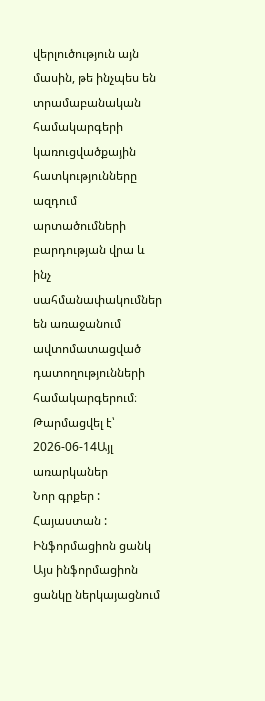վերլուծություն այն մասին, թե ինչպես են տրամաբանական համակարգերի կառուցվածքային հատկությունները ազդում արտածումների բարդության վրա և ինչ սահմանափակումներ են առաջանում ավտոմատացված դատողությունների համակարգերում։
Թարմացվել է՝ 2026-06-14Այլ առարկաներ
Նոր գրքեր : Հայաստան : Ինֆորմացիոն ցանկ
Այս ինֆորմացիոն ցանկը ներկայացնում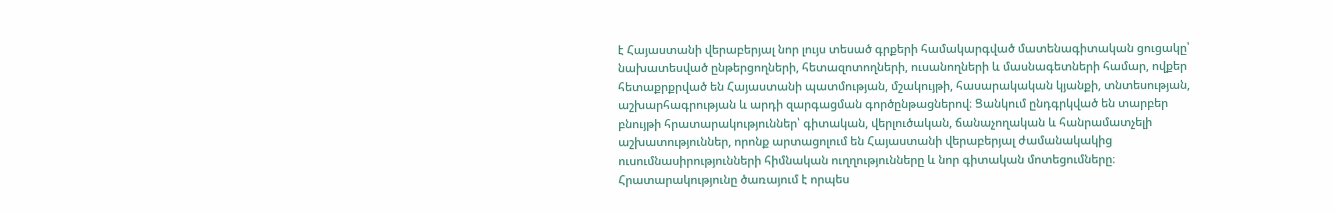է Հայաստանի վերաբերյալ նոր լույս տեսած գրքերի համակարգված մատենագիտական ցուցակը՝ նախատեսված ընթերցողների, հետազոտողների, ուսանողների և մասնագետների համար, ովքեր հետաքրքրված են Հայաստանի պատմության, մշակույթի, հասարակական կյանքի, տնտեսության, աշխարհագրության և արդի զարգացման գործընթացներով։ Ցանկում ընդգրկված են տարբեր բնույթի հրատարակություններ՝ գիտական, վերլուծական, ճանաչողական և հանրամատչելի աշխատություններ, որոնք արտացոլում են Հայաստանի վերաբերյալ ժամանակակից ուսումնասիրությունների հիմնական ուղղությունները և նոր գիտական մոտեցումները։ Հրատարակությունը ծառայում է որպես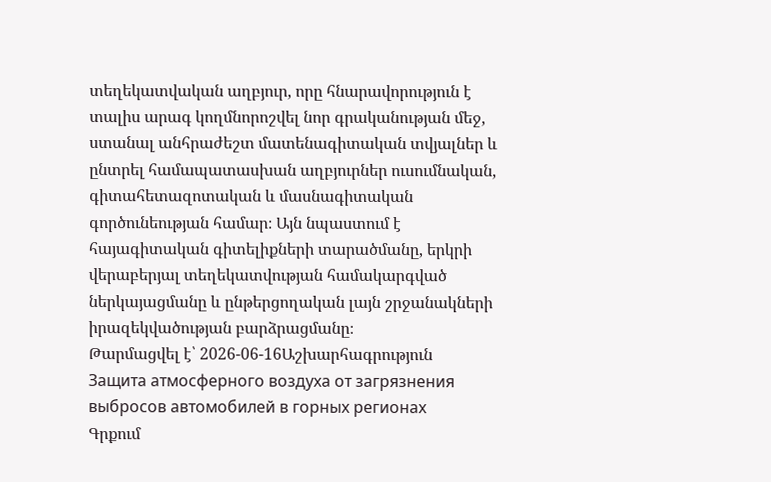տեղեկատվական աղբյուր, որը հնարավորություն է տալիս արագ կողմնորոշվել նոր գրականության մեջ, ստանալ անհրաժեշտ մատենագիտական տվյալներ և ընտրել համապատասխան աղբյուրներ ուսումնական, գիտահետազոտական և մասնագիտական գործունեության համար։ Այն նպաստում է հայագիտական գիտելիքների տարածմանը, երկրի վերաբերյալ տեղեկատվության համակարգված ներկայացմանը և ընթերցողական լայն շրջանակների իրազեկվածության բարձրացմանը։
Թարմացվել է՝ 2026-06-16Աշխարհագրություն
Защита атмосферного воздуха от загрязнения выбросов автомобилей в горных регионах
Գրքում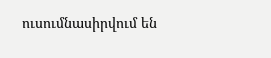ուսումնասիրվում են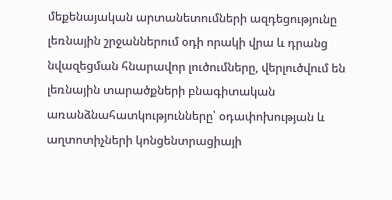մեքենայական արտանետումների ազդեցությունը լեռնային շրջաններում օդի որակի վրա և դրանց նվազեցման հնարավոր լուծումները, վերլուծվում են լեռնային տարածքների բնագիտական առանձնահատկությունները՝ օդափոխության և աղտոտիչների կոնցենտրացիայի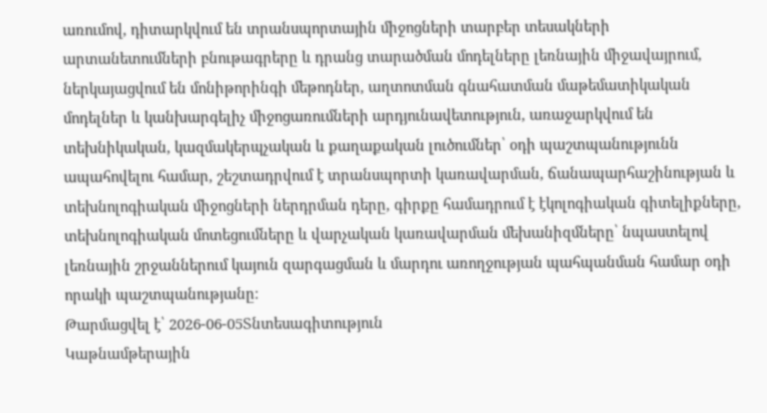առումով, դիտարկվում են տրանսպորտային միջոցների տարբեր տեսակների արտանետումների բնութագրերը և դրանց տարածման մոդելները լեռնային միջավայրում, ներկայացվում են մոնիթորինգի մեթոդներ, աղտոտման գնահատման մաթեմատիկական մոդելներ և կանխարգելիչ միջոցառումների արդյունավետություն, առաջարկվում են տեխնիկական, կազմակերպչական և քաղաքական լուծումներ՝ օդի պաշտպանությունն ապահովելու համար, շեշտադրվում է տրանսպորտի կառավարման, ճանապարհաշինության և տեխնոլոգիական միջոցների ներդրման դերը, գիրքը համադրում է էկոլոգիական գիտելիքները, տեխնոլոգիական մոտեցումները և վարչական կառավարման մեխանիզմները՝ նպաստելով լեռնային շրջաններում կայուն զարգացման և մարդու առողջության պահպանման համար օդի որակի պաշտպանությանը։
Թարմացվել է՝ 2026-06-05Տնտեսագիտություն
Կաթնամթերային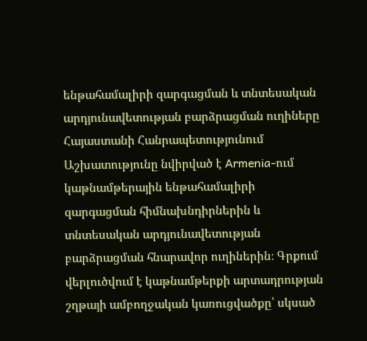ենթահամալիրի զարգացման և տնտեսական արդյունավետության բարձրացման ուղիները Հայաստանի Հանրապետությունում
Աշխատությունը նվիրված է Armenia-ում կաթնամթերային ենթահամալիրի զարգացման հիմնախնդիրներին և տնտեսական արդյունավետության բարձրացման հնարավոր ուղիներին։ Գրքում վերլուծվում է կաթնամթերքի արտադրության շղթայի ամբողջական կառուցվածքը՝ սկսած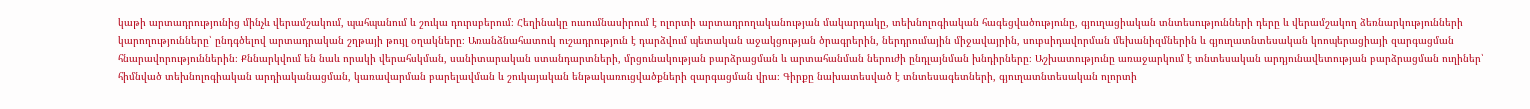կաթի արտադրությունից մինչև վերամշակում, պահպանում և շուկա դուրսբերում։ Հեղինակը ուսումնասիրում է ոլորտի արտադրողականության մակարդակը, տեխնոլոգիական հագեցվածությունը, գյուղացիական տնտեսությունների դերը և վերամշակող ձեռնարկությունների կարողությունները՝ ընդգծելով արտադրական շղթայի թույլ օղակները։ Առանձնահատուկ ուշադրություն է դարձվում պետական աջակցության ծրագրերին, ներդրումային միջավայրին, սուբսիդավորման մեխանիզմներին և գյուղատնտեսական կոոպերացիայի զարգացման հնարավորություններին։ Քննարկվում են նաև որակի վերահսկման, սանիտարական ստանդարտների, մրցունակության բարձրացման և արտահանման ներուժի ընդլայնման խնդիրները։ Աշխատությունը առաջարկում է տնտեսական արդյունավետության բարձրացման ուղիներ՝ հիմնված տեխնոլոգիական արդիականացման, կառավարման բարելավման և շուկայական ենթակառուցվածքների զարգացման վրա։ Գիրքը նախատեսված է տնտեսագետների, գյուղատնտեսական ոլորտի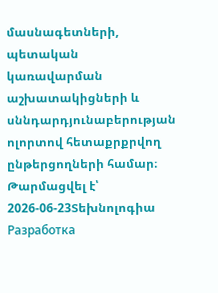մասնագետների, պետական կառավարման աշխատակիցների և սննդարդյունաբերության ոլորտով հետաքրքրվող ընթերցողների համար։
Թարմացվել է՝ 2026-06-23Տեխնոլոգիա
Разработка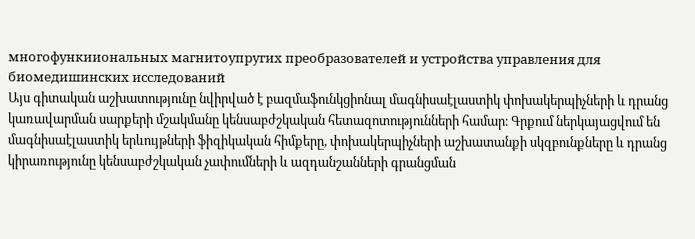многофункииональных магнитоупругих преобразователей и устройства управления для биомедишинских исследований
Այս գիտական աշխատությունը նվիրված է բազմաֆունկցիոնալ մագնիսաէլաստիկ փոխակերպիչների և դրանց կառավարման սարքերի մշակմանը կենսաբժշկական հետազոտությունների համար։ Գրքում ներկայացվում են մագնիսաէլաստիկ երևույթների ֆիզիկական հիմքերը, փոխակերպիչների աշխատանքի սկզբունքները և դրանց կիրառությունը կենսաբժշկական չափումների և ազդանշանների գրանցման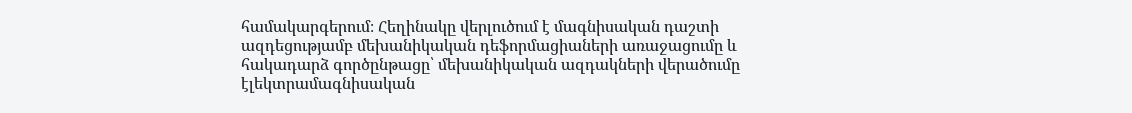համակարգերում։ Հեղինակը վերլուծում է մագնիսական դաշտի ազդեցությամբ մեխանիկական դեֆորմացիաների առաջացումը և հակադարձ գործընթացը՝ մեխանիկական ազդակների վերածումը էլեկտրամագնիսական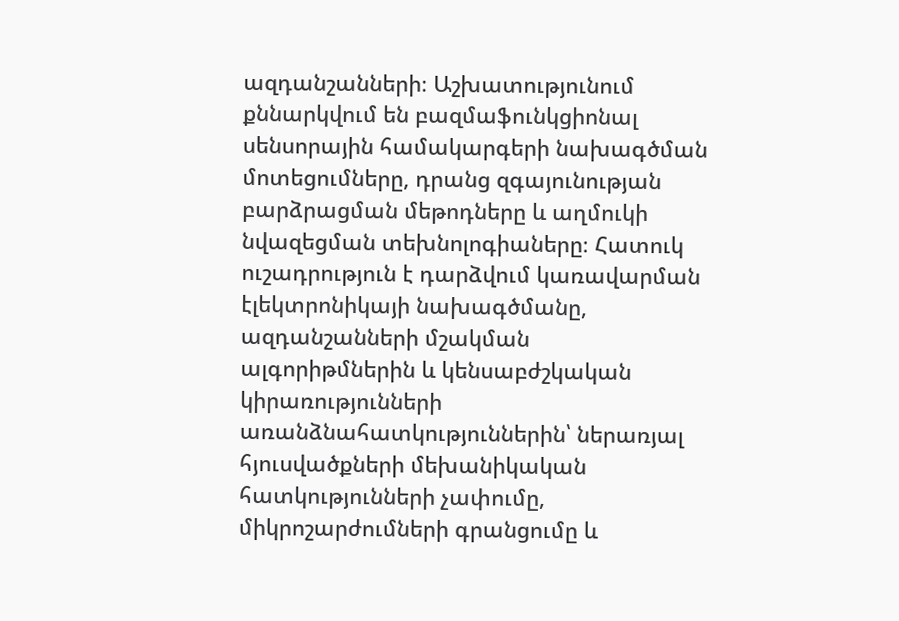ազդանշանների։ Աշխատությունում քննարկվում են բազմաֆունկցիոնալ սենսորային համակարգերի նախագծման մոտեցումները, դրանց զգայունության բարձրացման մեթոդները և աղմուկի նվազեցման տեխնոլոգիաները։ Հատուկ ուշադրություն է դարձվում կառավարման էլեկտրոնիկայի նախագծմանը, ազդանշանների մշակման ալգորիթմներին և կենսաբժշկական կիրառությունների առանձնահատկություններին՝ ներառյալ հյուսվածքների մեխանիկական հատկությունների չափումը, միկրոշարժումների գրանցումը և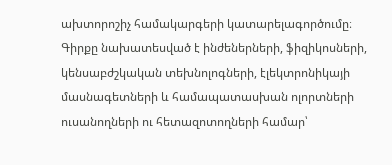ախտորոշիչ համակարգերի կատարելագործումը։ Գիրքը նախատեսված է ինժեներների, ֆիզիկոսների, կենսաբժշկական տեխնոլոգների, էլեկտրոնիկայի մասնագետների և համապատասխան ոլորտների ուսանողների ու հետազոտողների համար՝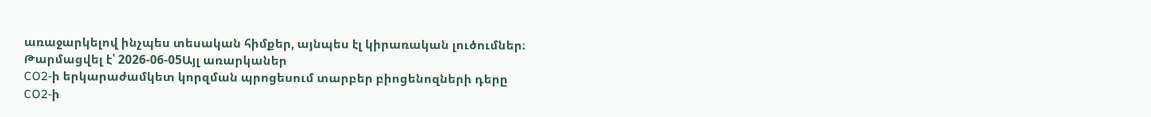առաջարկելով ինչպես տեսական հիմքեր, այնպես էլ կիրառական լուծումներ։
Թարմացվել է՝ 2026-06-05Այլ առարկաներ
CO2-ի երկարաժամկետ կորզման պրոցեսում տարբեր բիոցենոզների դերը
CO2-ի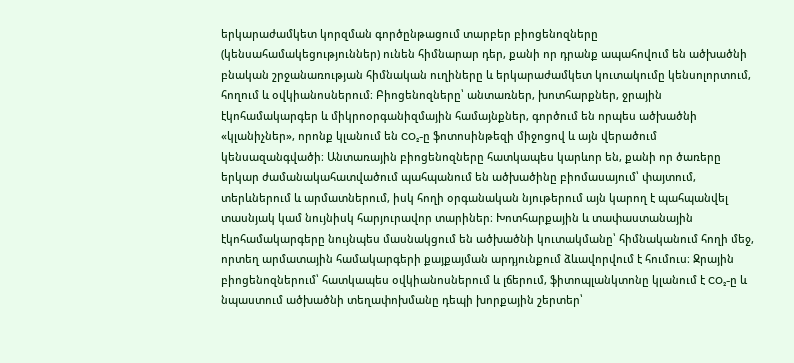երկարաժամկետ կորզման գործընթացում տարբեր բիոցենոզները (կենսահամակեցություններ) ունեն հիմնարար դեր, քանի որ դրանք ապահովում են ածխածնի բնական շրջանառության հիմնական ուղիները և երկարաժամկետ կուտակումը կենսոլորտում, հողում և օվկիանոսներում։ Բիոցենոզները՝ անտառներ, խոտհարքներ, ջրային էկոհամակարգեր և միկրոօրգանիզմային համայնքներ, գործում են որպես ածխածնի «կլանիչներ», որոնք կլանում են CO₂-ը ֆոտոսինթեզի միջոցով և այն վերածում կենսազանգվածի։ Անտառային բիոցենոզները հատկապես կարևոր են, քանի որ ծառերը երկար ժամանակահատվածում պահպանում են ածխածինը բիոմասայում՝ փայտում, տերևներում և արմատներում, իսկ հողի օրգանական նյութերում այն կարող է պահպանվել տասնյակ կամ նույնիսկ հարյուրավոր տարիներ։ Խոտհարքային և տափաստանային էկոհամակարգերը նույնպես մասնակցում են ածխածնի կուտակմանը՝ հիմնականում հողի մեջ, որտեղ արմատային համակարգերի քայքայման արդյունքում ձևավորվում է հումուս։ Ջրային բիոցենոզներում՝ հատկապես օվկիանոսներում և լճերում, ֆիտոպլանկտոնը կլանում է CO₂-ը և նպաստում ածխածնի տեղափոխմանը դեպի խորքային շերտեր՝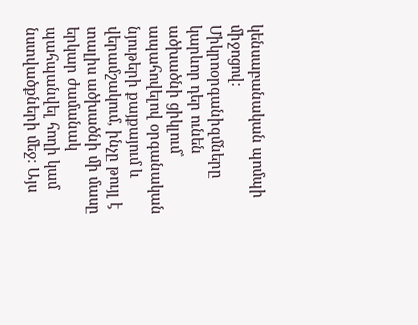կենսաբանական պոմպի միջոցով։ Միկրոօրգանիզմները կարևոր դեր ունեն ածխածնի ցիկլում՝ ապահովելով օրգանական նյութերի քայքայում և վերամշակում, ինչը թույլ է տալիս ածխածնի մի մասը երկար ժամանակ պահպանվել հողի կամ նստվածքների մեջ։ Այս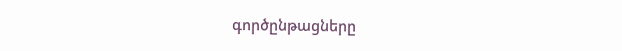գործընթացները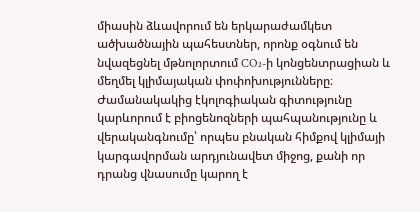միասին ձևավորում են երկարաժամկետ ածխածնային պահեստներ, որոնք օգնում են նվազեցնել մթնոլորտում CO₂-ի կոնցենտրացիան և մեղմել կլիմայական փոփոխությունները։ Ժամանակակից էկոլոգիական գիտությունը կարևորում է բիոցենոզների պահպանությունը և վերականգնումը՝ որպես բնական հիմքով կլիմայի կարգավորման արդյունավետ միջոց, քանի որ դրանց վնասումը կարող է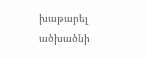խաթարել ածխածնի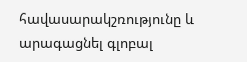հավասարակշռությունը և արագացնել գլոբալ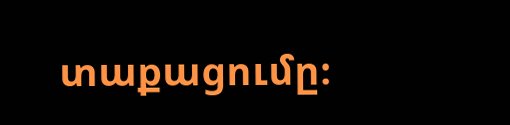տաքացումը։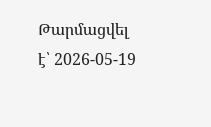Թարմացվել է՝ 2026-05-19